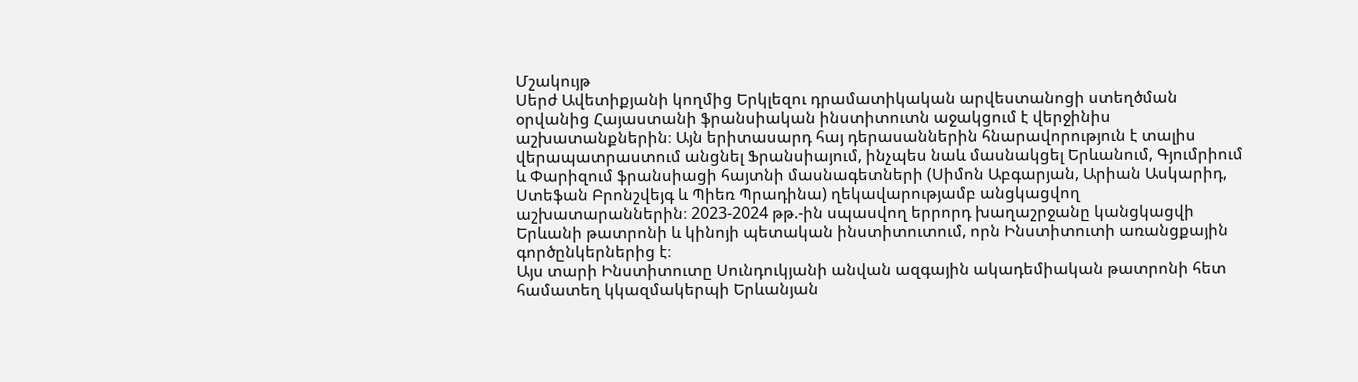Մշակույթ
Սերժ Ավետիքյանի կողմից Երկլեզու դրամատիկական արվեստանոցի ստեղծման օրվանից Հայաստանի ֆրանսիական ինստիտուտն աջակցում է վերջինիս աշխատանքներին։ Այն երիտասարդ հայ դերասաններին հնարավորություն է տալիս վերապատրաստում անցնել Ֆրանսիայում, ինչպես նաև մասնակցել Երևանում, Գյումրիում և Փարիզում ֆրանսիացի հայտնի մասնագետների (Սիմոն Աբգարյան, Արիան Ասկարիդ, Ստեֆան Բրոնշվեյգ և Պիեռ Պրադինա) ղեկավարությամբ անցկացվող աշխատարաններին։ 2023-2024 թթ.-ին սպասվող երրորդ խաղաշրջանը կանցկացվի Երևանի թատրոնի և կինոյի պետական ինստիտուտում, որն Ինստիտուտի առանցքային գործընկերներից է։
Այս տարի Ինստիտուտը Սունդուկյանի անվան ազգային ակադեմիական թատրոնի հետ համատեղ կկազմակերպի Երևանյան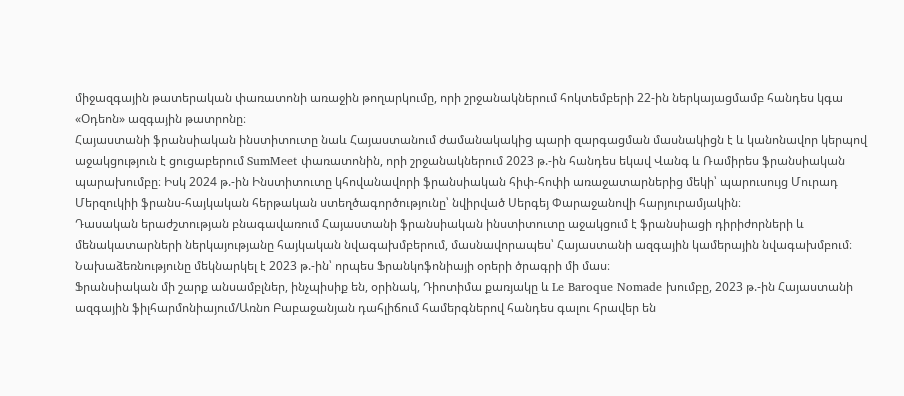միջազգային թատերական փառատոնի առաջին թողարկումը, որի շրջանակներում հոկտեմբերի 22-ին ներկայացմամբ հանդես կգա «Օդեոն» ազգային թատրոնը։
Հայաստանի ֆրանսիական ինստիտուտը նաև Հայաստանում ժամանակակից պարի զարգացման մասնակիցն է և կանոնավոր կերպով աջակցություն է ցուցաբերում SumMeet փառատոնին, որի շրջանակներում 2023 թ.-ին հանդես եկավ Վանգ և Ռամիրես ֆրանսիական պարախումբը։ Իսկ 2024 թ.-ին Ինստիտուտը կհովանավորի ֆրանսիական հիփ-հոփի առաջատարներից մեկի՝ պարուսույց Մուրադ Մերզուկիի ֆրանս-հայկական հերթական ստեղծագործությունը՝ նվիրված Սերգեյ Փարաջանովի հարյուրամյակին։
Դասական երաժշտության բնագավառում Հայաստանի ֆրանսիական ինստիտուտը աջակցում է ֆրանսիացի դիրիժորների և մենակատարների ներկայությանը հայկական նվագախմբերում, մասնավորապես՝ Հայաստանի ազգային կամերային նվագախմբում։ Նախաձեռնությունը մեկնարկել է 2023 թ.-ին՝ որպես Ֆրանկոֆոնիայի օրերի ծրագրի մի մաս։
Ֆրանսիական մի շարք անսամբլներ, ինչպիսիք են, օրինակ, Դիոտիմա քառյակը և Le Baroque Nomade խումբը, 2023 թ.-ին Հայաստանի ազգային ֆիլհարմոնիայում/Առնո Բաբաջանյան դահլիճում համերգներով հանդես գալու հրավեր են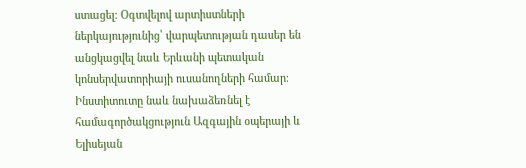ստացել։ Օգտվելով արտիստների ներկայությունից՝ վարպետության դասեր են անցկացվել նաև Երևանի պետական կոնսերվատորիայի ուսանողների համար։ Ինստիտուտը նաև նախաձեռնել է համագործակցություն Ազգային օպերայի և Ելիսեյան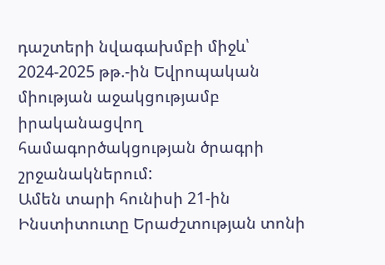դաշտերի նվագախմբի միջև՝ 2024-2025 թթ.-ին Եվրոպական միության աջակցությամբ իրականացվող համագործակցության ծրագրի շրջանակներում:
Ամեն տարի հունիսի 21-ին Ինստիտուտը Երաժշտության տոնի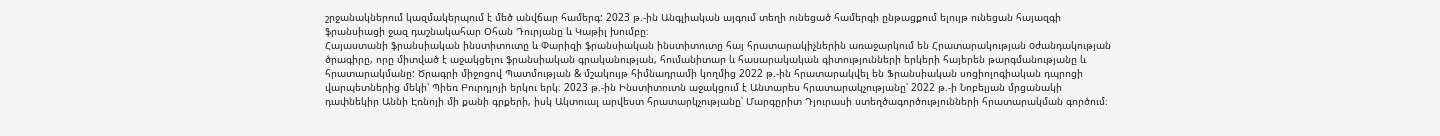շրջանակներում կազմակերպում է մեծ անվճար համերգ: 2023 թ.-ին Անգլիական այգում տեղի ունեցած համերգի ընթացքում ելույթ ունեցան հայազգի ֆրանսիացի ջազ դաշնակահար Օհան Դուրյանը և Կաթիլ խումբը։
Հայաստանի ֆրանսիական ինստիտուտը և Փարիզի ֆրանսիական ինստիտուտը հայ հրատարակիչներին առաջարկում են Հրատարակության oժանդակության ծրագիրը, որը միտված է աջակցելու ֆրանսիական գրականության, հումանիտար և հասարակական գիտությունների երկերի հայերեն թարգմանությանը և հրատարակմանը: Ծրագրի միջոցով Պատմության & մշակույթ հիմնադրամի կողմից 2022 թ.-ին հրատարակվել են Ֆրանսիական սոցիոլոգիական դպրոցի վարպետներից մեկի՝ Պիեռ Բուրդյոյի երկու երկ։ 2023 թ.-ին Ինստիտուտն աջակցում է Անտարես հրատարակչությանը՝ 2022 թ.-ի Նոբելյան մրցանակի դափնեկիր Աննի Էռնոյի մի քանի գրքերի, իսկ Ակտուալ արվեստ հրատարկչությանը՝ Մարգըրիտ Դյուրասի ստեղծագործությունների հրատարակման գործում։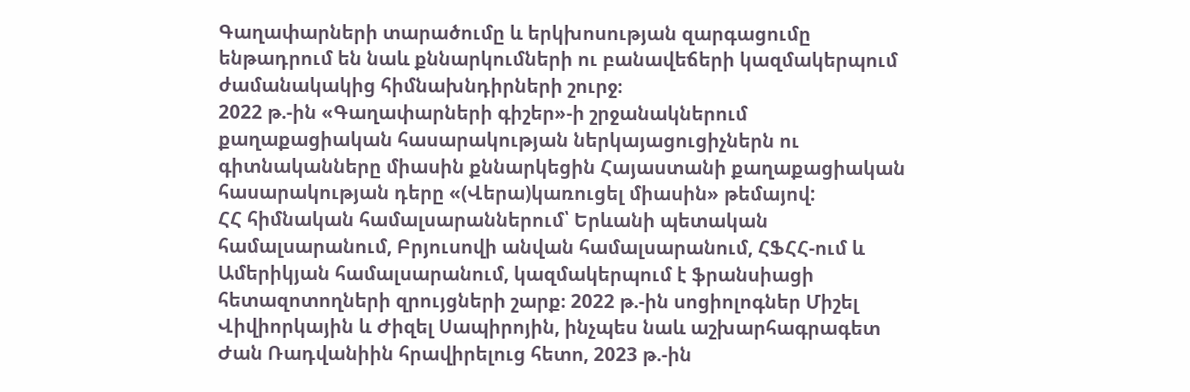Գաղափարների տարածումը և երկխոսության զարգացումը ենթադրում են նաև քննարկումների ու բանավեճերի կազմակերպում ժամանակակից հիմնախնդիրների շուրջ։
2022 թ.-ին «Գաղափարների գիշեր»-ի շրջանակներում քաղաքացիական հասարակության ներկայացուցիչներն ու գիտնականները միասին քննարկեցին Հայաստանի քաղաքացիական հասարակության դերը «(Վերա)կառուցել միասին» թեմայով:
ՀՀ հիմնական համալսարաններում՝ Երևանի պետական համալսարանում, Բրյուսովի անվան համալսարանում, ՀՖՀՀ-ում և Ամերիկյան համալսարանում, կազմակերպում է ֆրանսիացի հետազոտողների զրույցների շարք։ 2022 թ.-ին սոցիոլոգներ Միշել Վիվիորկային և Ժիզել Սապիրոյին, ինչպես նաև աշխարհագրագետ Ժան Ռադվանիին հրավիրելուց հետո, 2023 թ.-ին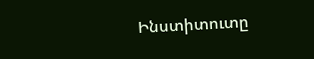Ինստիտուտը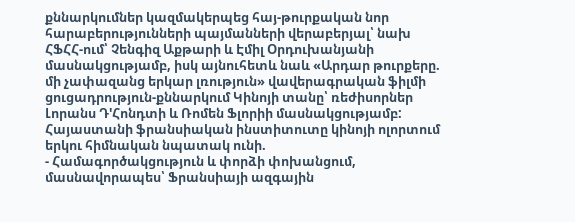քննարկումներ կազմակերպեց հայ-թուրքական նոր հարաբերությունների պայմանների վերաբերյալ՝ նախ ՀՖՀՀ-ում՝ Չենգիզ Աքթարի և Էմիլ Օրդուխանյանի մասնակցությամբ, իսկ այնուհետև նաև «Արդար թուրքերը. մի չափազանց երկար լռություն» վավերագրական ֆիլմի ցուցադրություն-քննարկում Կինոյի տանը՝ ռեժիսորներ Լորանս Դ'Հոնդտի և Ռոմեն Ֆլորիի մասնակցությամբ:
Հայաստանի ֆրանսիական ինստիտուտը կինոյի ոլորտում երկու հիմնական նպատակ ունի.
- Համագործակցություն և փորձի փոխանցում, մասնավորապես՝ Ֆրանսիայի ազգային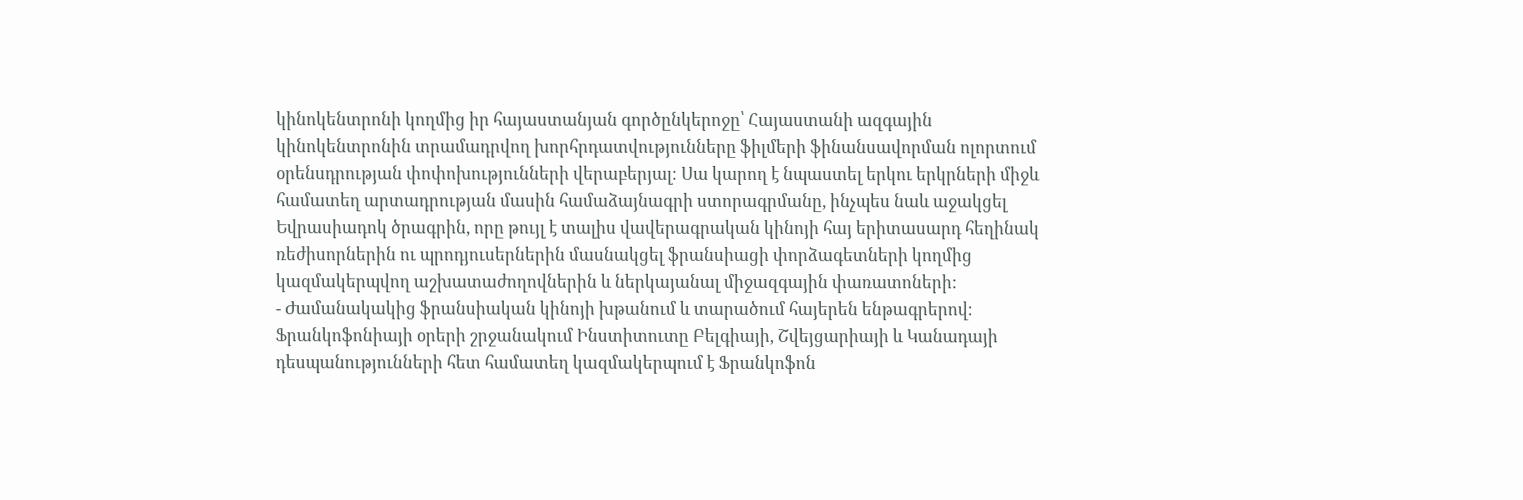կինոկենտրոնի կողմից իր հայաստանյան գործընկերոջը՝ Հայաստանի ազգային կինոկենտրոնին տրամադրվող խորհրդատվությունները ֆիլմերի ֆինանսավորման ոլորտում օրենսդրության փոփոխությունների վերաբերյալ։ Սա կարող է նպաստել երկու երկրների միջև համատեղ արտադրության մասին համաձայնագրի ստորագրմանը, ինչպես նաև աջակցել Եվրասիադոկ ծրագրին, որը թույլ է տալիս վավերագրական կինոյի հայ երիտասարդ հեղինակ ռեժիսորներին ու պրոդյուսերներին մասնակցել ֆրանսիացի փորձագետների կողմից կազմակերպվող աշխատաժողովներին և ներկայանալ միջազգային փառատոների:
- Ժամանակակից ֆրանսիական կինոյի խթանում և տարածում հայերեն ենթագրերով։
Ֆրանկոֆոնիայի օրերի շրջանակում Ինստիտուտը Բելգիայի, Շվեյցարիայի և Կանադայի դեսպանությունների հետ համատեղ կազմակերպում է Ֆրանկոֆոն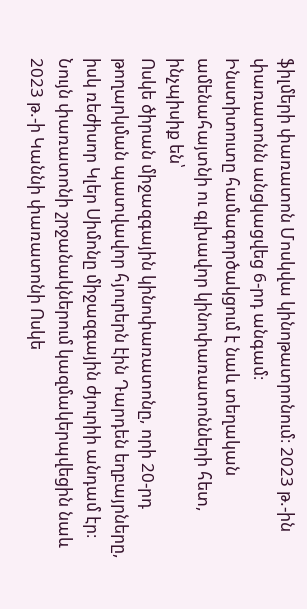ֆիլմերի փառատոն Մոսկվա կինոթատրոնում։ 2023 թ.-ին փառատոնն անցկացվեց 6-րդ անգամ։
Ինստիտուտը համագործակցում է նաև տեղական ամենահայտնի ու գլխավոր կինոփառատոնների հետ, ինչպիսիք են՝
Ոսկե ծիրան միջազգային կինոփառատոնը, որի 20-րդ թողարկման պատվավոր հյուրերն էին Դարդեն եղբայրները, իսկ ռեժիսոր Կլեր Սիմոնը միջազգային ժյուրիի անդամ էր։ Նույն փառատոնի շրջանակներում կազմակերպվեցին նաև 2023 թ.-ի Կաննի փառատոնի Ոսկե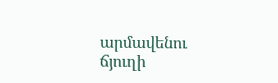արմավենու ճյուղի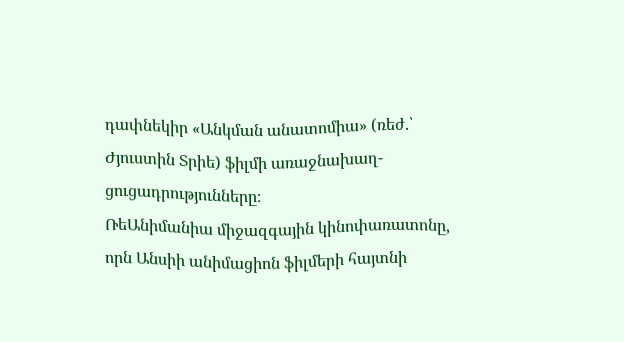դափնեկիր «Անկման անատոմիա» (ռեժ.՝ Ժյուստին Տրիե) ֆիլմի առաջնախաղ-ցուցադրությունները։
ՌեԱնիմանիա միջազգային կինոփառատոնը, որն Անսիի անիմացիոն ֆիլմերի հայտնի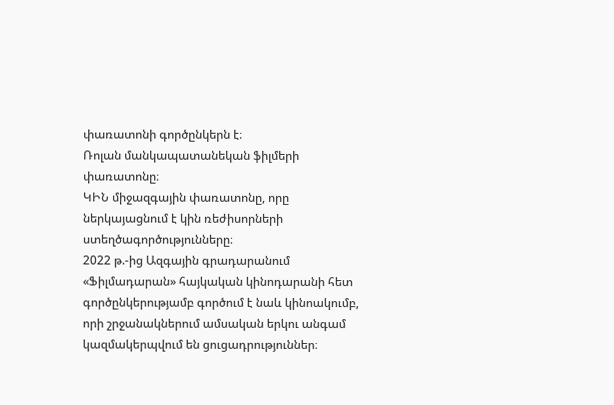փառատոնի գործընկերն է։
Ռոլան մանկապատանեկան ֆիլմերի փառատոնը։
ԿԻՆ միջազգային փառատոնը, որը ներկայացնում է կին ռեժիսորների ստեղծագործությունները։
2022 թ.-ից Ազգային գրադարանում «Ֆիլմադարան» հայկական կինոդարանի հետ գործընկերությամբ գործում է նաև կինոակումբ, որի շրջանակներում ամսական երկու անգամ կազմակերպվում են ցուցադրություններ։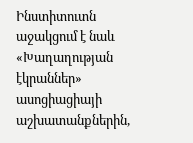Ինստիտուտն աջակցում է նաև «Խաղաղության էկրաններ» ասոցիացիայի աշխատանքներին,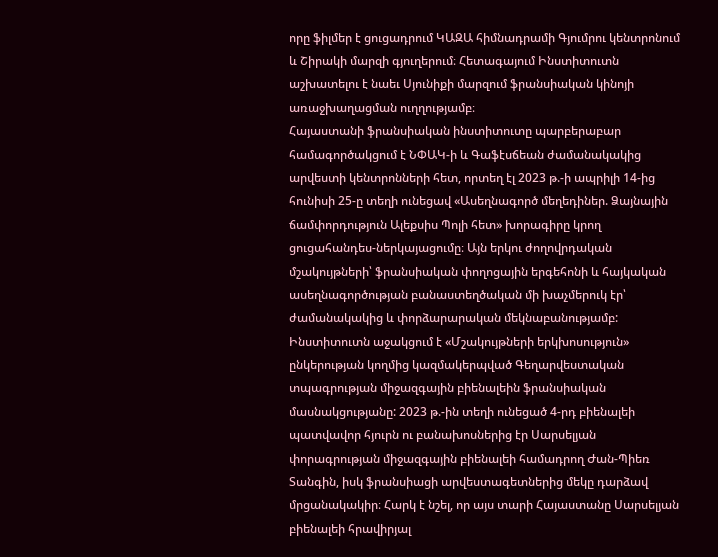որը ֆիլմեր է ցուցադրում ԿԱԶԱ հիմնադրամի Գյումրու կենտրոնում և Շիրակի մարզի գյուղերում։ Հետագայում Ինստիտուտն աշխատելու է նաեւ Սյունիքի մարզում ֆրանսիական կինոյի առաջխաղացման ուղղությամբ։
Հայաստանի ֆրանսիական ինստիտուտը պարբերաբար համագործակցում է ՆՓԱԿ-ի և Գաֆէսճեան ժամանակակից արվեստի կենտրոնների հետ, որտեղ էլ 2023 թ.-ի ապրիլի 14-ից հունիսի 25-ը տեղի ունեցավ «Ասեղնագործ մեղեդիներ. Ձայնային ճամփորդություն Ալեքսիս Պոլի հետ» խորագիրը կրող ցուցահանդես-ներկայացումը։ Այն երկու ժողովրդական մշակույթների՝ ֆրանսիական փողոցային երգեհոնի և հայկական ասեղնագործության բանաստեղծական մի խաչմերուկ էր՝ ժամանակակից և փորձարարական մեկնաբանությամբ:
Ինստիտուտն աջակցում է «Մշակույթների երկխոսություն» ընկերության կողմից կազմակերպված Գեղարվեստական տպագրության միջազգային բիենալեին ֆրանսիական մասնակցությանը: 2023 թ.-ին տեղի ունեցած 4-րդ բիենալեի պատվավոր հյուրն ու բանախոսներից էր Սարսելյան փորագրության միջազգային բիենալեի համադրող Ժան-Պիեռ Տանգին, իսկ ֆրանսիացի արվեստագետներից մեկը դարձավ մրցանակակիր։ Հարկ է նշել, որ այս տարի Հայաստանը Սարսելյան բիենալեի հրավիրյալ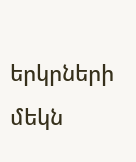երկրների մեկն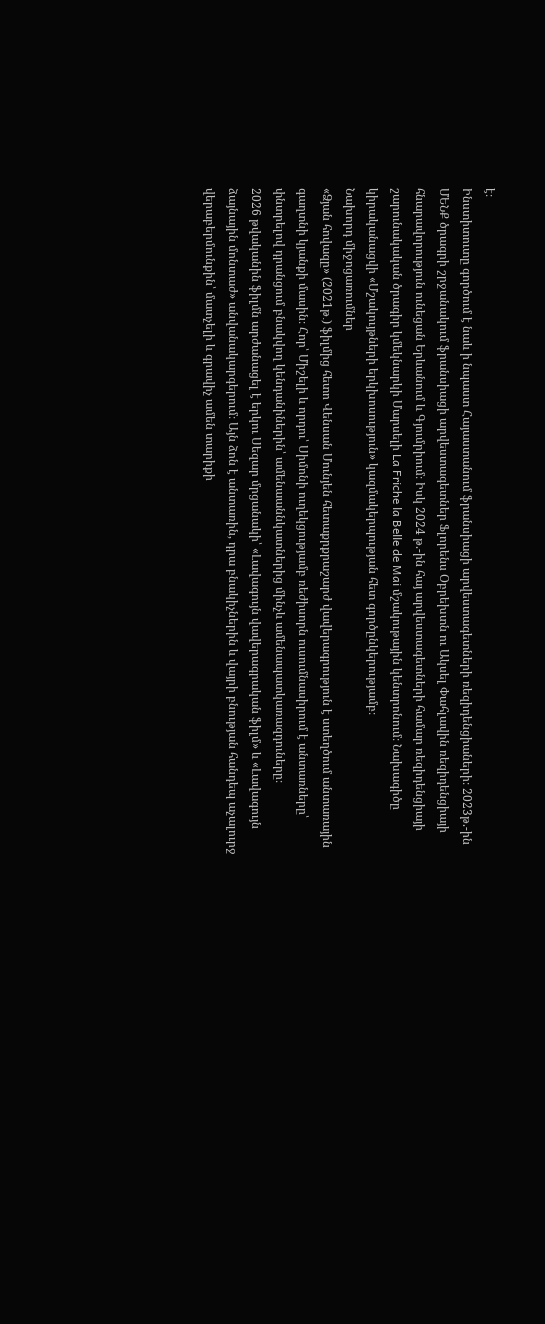է։
Ինստիտուտը գործում է նաև ի նպաստ Հայաստանում ֆրանսիացի արվեստագետների ռեզիդենցիաների։ 2023թ.-ին ՄԵՆՔ ծրագրի շրջանակում ֆրանսիացի արվեստագետներ Ֆլորենս Օբրեխտն ու Ակսել Փահլավին ռեզիդենցիայի հնարավորություն ունեցան Երևանում և Գյումրիում։ Իսկ 2024 թ.-ին հայ արվեստագետների համար ռեզիդենցիայի շարունակական ծրագիր կմեկնարկի Մարսելի La Friche la Belle de Mai մշակութային կենտրոնում։ Նախագիծը կիրականացվի «Մշակույթների երկխոսություն» կազմակերպության հետ գործընկերությամբ։
Նախորդ միջոցառումներ
«Ձյան հովազը» (2021թ․) ֆիլմից հետո Վենսան Մունյեն հետաքրքրաշարժ վավերագրություն է ստեղծում անտառային գաղտնի կյանքի մասին։ Հոր՝ Միշելի և որդու՝ Սիմոնի ուղեկցությամբ ռեժիսորն ուսումնասիրում է անտառները՝ փնտրելով դրանցում բնակվող կենդանիներին՝ ամենաաննկատներից մինչև ամենապատկառազդուները։
2026 թվականին ֆիլմն արժանացել է երկու Սեզար մրցանակի՝ «Լավագույն վավերագրական ֆիլմ» և «Լավագույն ձայնային մոնտաժ» անվանակարգերում։ Այն ձոն է անտառին, դրա բնակիչներին և վայրի բնության հանդեպ աչալուրջ վերաբերմունքին՝ մատչելի և գրավիչ ամեն տարիքի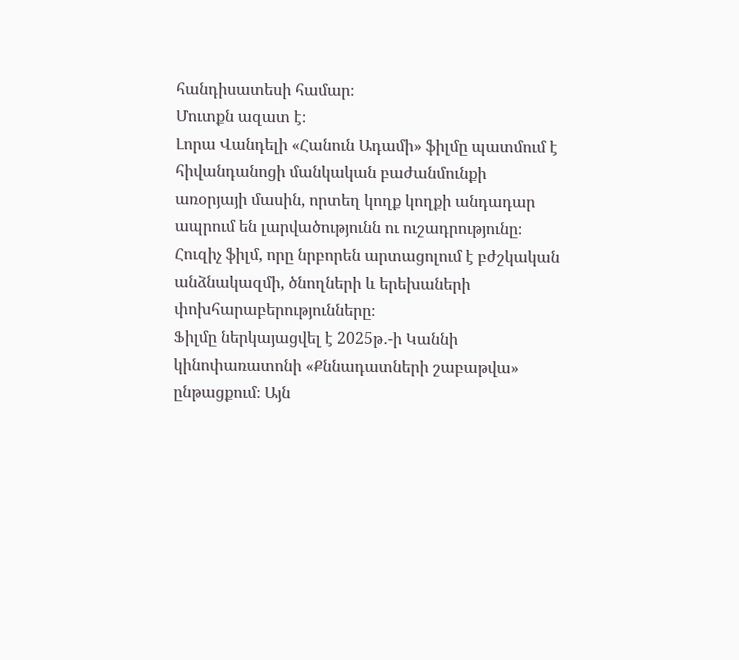հանդիսատեսի համար։
Մուտքն ազատ է։
Լորա Վանդելի «Հանուն Ադամի» ֆիլմը պատմում է հիվանդանոցի մանկական բաժանմունքի առօրյայի մասին, որտեղ կողք կողքի անդադար ապրում են լարվածությունն ու ուշադրությունը։ Հուզիչ ֆիլմ, որը նրբորեն արտացոլում է բժշկական անձնակազմի, ծնողների և երեխաների փոխհարաբերությունները։
Ֆիլմը ներկայացվել է 2025թ․-ի Կաննի կինոփառատոնի «Քննադատների շաբաթվա» ընթացքում։ Այն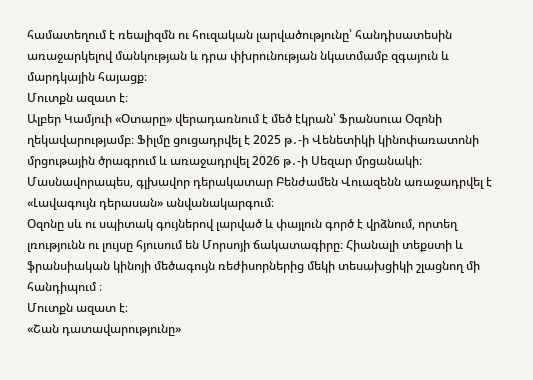համատեղում է ռեալիզմն ու հուզական լարվածությունը՝ հանդիսատեսին առաջարկելով մանկության և դրա փխրունության նկատմամբ զգայուն և մարդկային հայացք։
Մուտքն ազատ է։
Ալբեր Կամյուի «Օտարը» վերադառնում է մեծ էկրան՝ Ֆրանսուա Օզոնի ղեկավարությամբ։ Ֆիլմը ցուցադրվել է 2025 թ․-ի Վենետիկի կինոփառատոնի մրցութային ծրագրում և առաջադրվել 2026 թ․-ի Սեզար մրցանակի։ Մասնավորապես, գլխավոր դերակատար Բենժամեն Վուազենն առաջադրվել է «Լավագույն դերասան» անվանակարգում։
Օզոնը սև ու սպիտակ գույներով լարված և փայլուն գործ է վրձնում, որտեղ լռությունն ու լույսը հյուսում են Մորսոյի ճակատագիրը։ Հիանալի տեքստի և ֆրանսիական կինոյի մեծագույն ռեժիսորներից մեկի տեսախցիկի շլացնող մի հանդիպում ։
Մուտքն ազատ է։
«Շան դատավարությունը»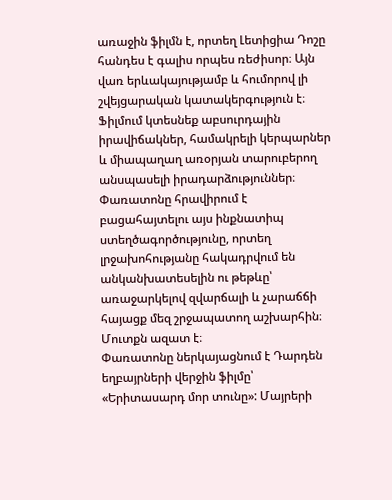առաջին ֆիլմն է, որտեղ Լետիցիա Դոշը հանդես է գալիս որպես ռեժիսոր։ Այն վառ երևակայությամբ և հումորով լի շվեյցարական կատակերգություն է։ Ֆիլմում կտեսնեք աբսուրդային իրավիճակներ, համակրելի կերպարներ և միապաղաղ առօրյան տարուբերող անսպասելի իրադարձություններ։
Փառատոնը հրավիրում է բացահայտելու այս ինքնատիպ ստեղծագործությունը, որտեղ լրջախոհությանը հակադրվում են անկանխատեսելին ու թեթևը՝ առաջարկելով զվարճալի և չարաճճի հայացք մեզ շրջապատող աշխարհին։
Մուտքն ազատ է։
Փառատոնը ներկայացնում է Դարդեն եղբայրների վերջին ֆիլմը՝ «Երիտասարդ մոր տունը»: Մայրերի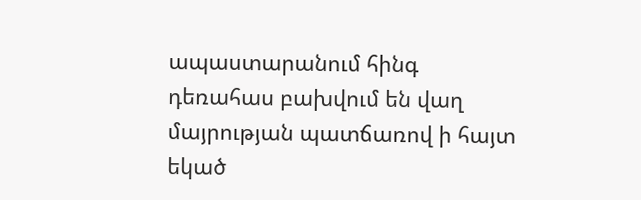ապաստարանում հինգ դեռահաս բախվում են վաղ մայրության պատճառով ի հայտ եկած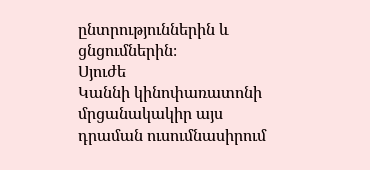ընտրություններին և ցնցումներին։
Սյուժե
Կաննի կինոփառատոնի մրցանակակիր այս դրաման ուսումնասիրում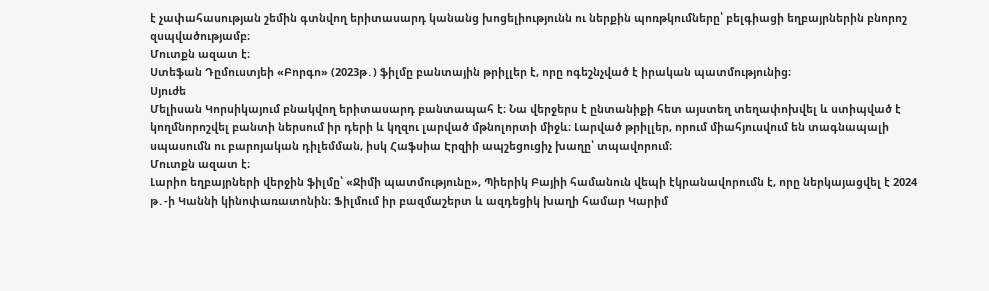է չափահասության շեմին գտնվող երիտասարդ կանանց խոցելիությունն ու ներքին պոռթկումները՝ բելգիացի եղբայրներին բնորոշ զսպվածությամբ։
Մուտքն ազատ է։
Ստեֆան Դըմուստյեի «Բորգո» (2023թ․) ֆիլմը բանտային թրիլլեր է, որը ոգեշնչված է իրական պատմությունից։
Սյուժե
Մելիսան Կորսիկայում բնակվող երիտասարդ բանտապահ է։ Նա վերջերս է ընտանիքի հետ այստեղ տեղափոխվել և ստիպված է կողմնորոշվել բանտի ներսում իր դերի և կղզու լարված մթնոլորտի միջև։ Լարված թրիլլեր, որում միահյուսվում են տագնապալի սպասումն ու բարոյական դիլեմման, իսկ Հաֆսիա Էրզիի ապշեցուցիչ խաղը՝ տպավորում։
Մուտքն ազատ է։
Լարիո եղբայրների վերջին ֆիլմը՝ «Ջիմի պատմությունը», Պիերիկ Բայիի համանուն վեպի էկրանավորումն է, որը ներկայացվել է 2024 թ․-ի Կաննի կինոփառատոնին։ Ֆիլմում իր բազմաշերտ և ազդեցիկ խաղի համար Կարիմ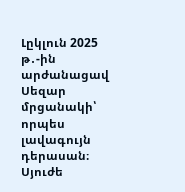Լըկլուն 2025 թ․-ին արժանացավ Սեզար մրցանակի՝ որպես լավագույն դերասան։
Սյուժե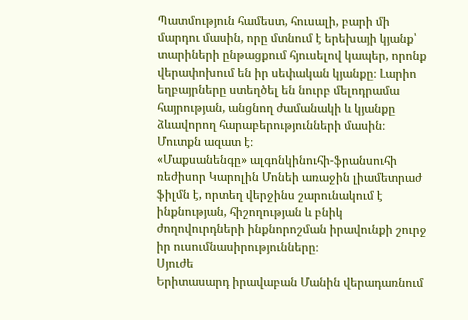Պատմություն համեստ, հուսալի, բարի մի մարդու մասին, որը մտնում է երեխայի կյանք՝ տարիների ընթացքում հյուսելով կապեր, որոնք վերափոխում են իր սեփական կյանքը։ Լարիո եղբայրները ստեղծել են նուրբ մելոդրամա հայրության, անցնող ժամանակի և կյանքը ձևավորող հարաբերությունների մասին։
Մուտքն ազատ է։
«Մաքսանենգը» ալգոնկինուհի-ֆրանսուհի ռեժիսոր Կարոլին Մոնեի առաջին լիամետրաժ ֆիլմն է, որտեղ վերջինս շարունակում է ինքնության, հիշողության և բնիկ ժողովուրդների ինքնորոշման իրավունքի շուրջ իր ուսումնասիրությունները։
Սյուժե
Երիտասարդ իրավաբան Մանին վերադառնում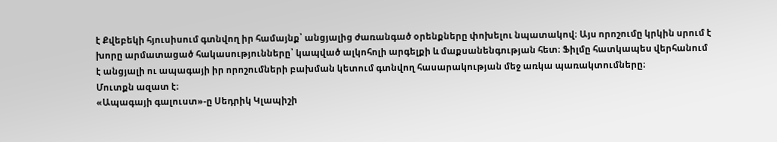է Քվեբեկի հյուսիսում գտնվող իր համայնք՝ անցյալից ժառանգած օրենքները փոխելու նպատակով։ Այս որոշումը կրկին սրում է խորը արմատացած հակասությունները՝ կապված ալկոհոլի արգելքի և մաքսանենգության հետ։ Ֆիլմը հատկապես վերհանում է անցյալի ու ապագայի իր որոշումների բախման կետում գտնվող հասարակության մեջ առկա պառակտումները։
Մուտքն ազատ է։
«Ապագայի գալուստ»-ը Սեդրիկ Կլապիշի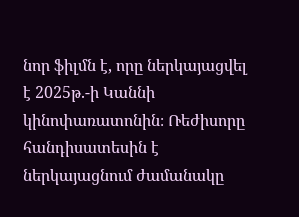նոր ֆիլմն է, որը ներկայացվել է 2025թ.-ի Կաննի կինոփառատոնին։ Ռեժիսորը հանդիսատեսին է ներկայացնում ժամանակը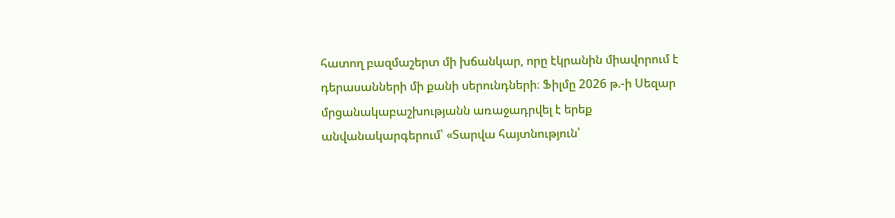հատող բազմաշերտ մի խճանկար, որը էկրանին միավորում է դերասանների մի քանի սերունդների։ Ֆիլմը 2026 թ.-ի Սեզար մրցանակաբաշխությանն առաջադրվել է երեք անվանակարգերում՝ «Տարվա հայտնություն՝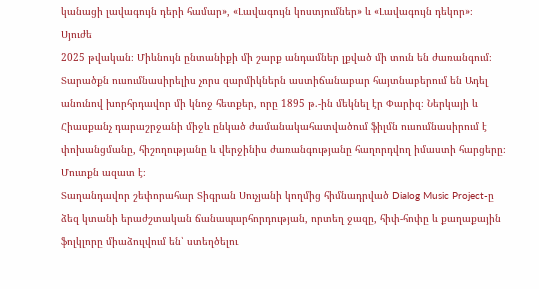կանացի լավագույն դերի համար», «Լավագույն կոստյումներ» և «Լավագույն դեկոր»։
Սյուժե
2025 թվական։ Միևնույն ընտանիքի մի շարք անդամներ լքված մի տուն են ժառանգում։ Տարածքն ուսումնասիրելիս չորս զարմիկներն աստիճանաբար հայտնաբերում են Ադել անունով խորհրդավոր մի կնոջ հետքեր, որը 1895 թ.-ին մեկնել էր Փարիզ։ Ներկայի և Հիասքանչ դարաշրջանի միջև ընկած ժամանակահատվածում ֆիլմն ուսումնասիրում է փոխանցմանը, հիշողությանը և վերջինիս ժառանգությանը հաղորդվող իմաստի հարցերը։
Մուտքն ազատ է։
Տաղանդավոր շեփորահար Տիգրան Սուչյանի կողմից հիմնադրված Dialog Music Project-ը ձեզ կտանի երաժշտական ճանապարհորդության, որտեղ ջազը, հիփ-հոփը և քաղաքային ֆոլկլորը միաձուլվում են՝ ստեղծելու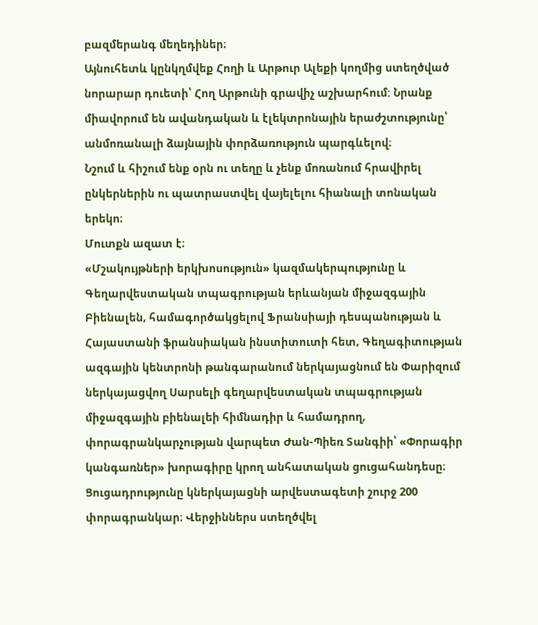բազմերանգ մեղեդիներ։
Այնուհետև կընկղմվեք Հողի և Արթուր Ալեքի կողմից ստեղծված նորարար դուետի՝ Հող Արթունի գրավիչ աշխարհում: Նրանք միավորում են ավանդական և էլեկտրոնային երաժշտությունը՝ անմոռանալի ձայնային փորձառություն պարգևելով։
Նշում և հիշում ենք օրն ու տեղը և չենք մոռանում հրավիրել ընկերներին ու պատրաստվել վայելելու հիանալի տոնական երեկո։
Մուտքն ազատ է։
«Մշակույթների երկխոսություն» կազմակերպությունը և Գեղարվեստական տպագրության երևանյան միջազգային Բիենալեն, համագործակցելով Ֆրանսիայի դեսպանության և Հայաստանի ֆրանսիական ինստիտուտի հետ, Գեղագիտության ազգային կենտրոնի թանգարանում ներկայացնում են Փարիզում ներկայացվող Սարսելի գեղարվեստական տպագրության միջազգային բիենալեի հիմնադիր և համադրող, փորագրանկարչության վարպետ Ժան-Պիեռ Տանգիի՝ «Փորագիր կանգառներ» խորագիրը կրող անհատական ցուցահանդեսը։
Ցուցադրությունը կներկայացնի արվեստագետի շուրջ 200 փորագրանկար։ Վերջիններս ստեղծվել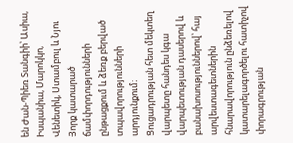են Ժան-Պիեռ Տանգիի՝ Ասիա, Իսպանիա, Մարոկկո, Վենետիկ, Ստամբուլ և Նյու Յորք կատարած ճամփորդությունների ընթացքում և ձեռք բերված տպավորությունների արդյունքում։
Ցուցադրության հետ մեկտեղ վարպետը հանդես կգա վարպետության դասերով և բանախոսություններով՝ հայ արվեստագետներին հնարավորություն ընձեռելով կատարելագործելու հատիչով փորագրության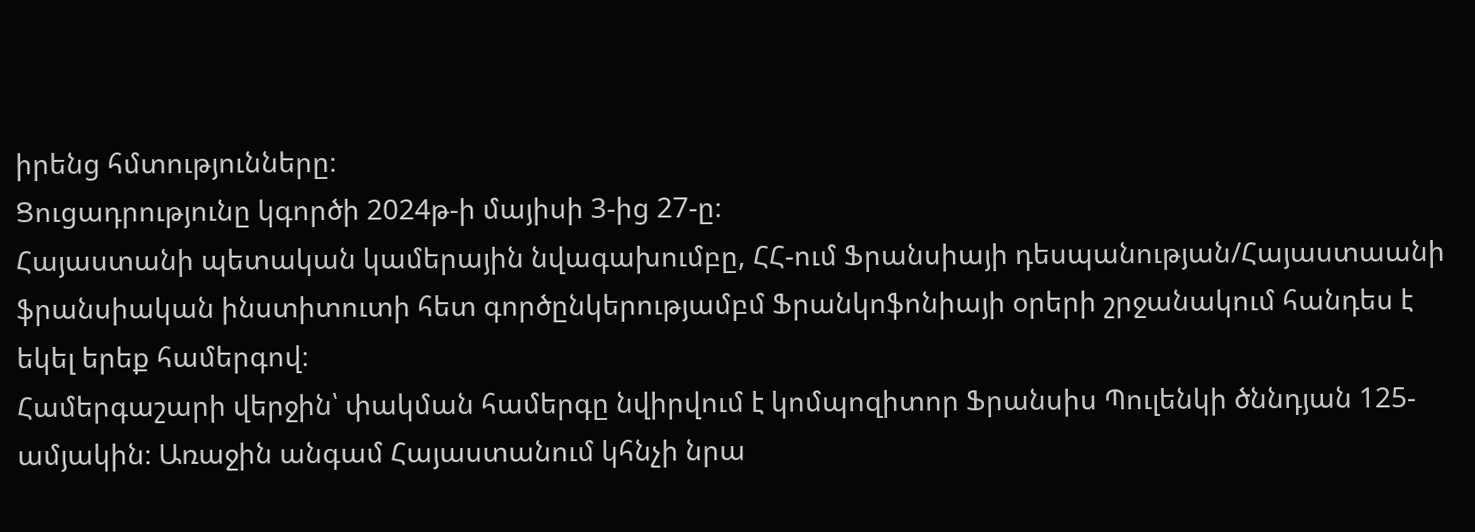իրենց հմտությունները։
Ցուցադրությունը կգործի 2024թ-ի մայիսի 3-ից 27-ը։
Հայաստանի պետական կամերային նվագախումբը, ՀՀ-ում Ֆրանսիայի դեսպանության/Հայաստաանի ֆրանսիական ինստիտուտի հետ գործընկերությամբմ Ֆրանկոֆոնիայի օրերի շրջանակում հանդես է եկել երեք համերգով։
Համերգաշարի վերջին՝ փակման համերգը նվիրվում է կոմպոզիտոր Ֆրանսիս Պուլենկի ծննդյան 125-ամյակին։ Առաջին անգամ Հայաստանում կհնչի նրա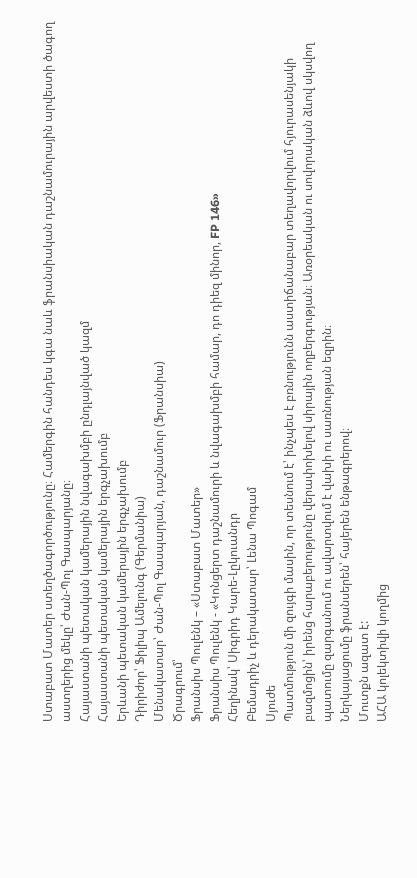Ստաբատ Մատեր ստեղծագործությունը։ Համերգին հանդես կգա նաև ֆրանսիական դաշնամուրային արվեստի ծագող աստղերից մեկը՝ Ժան-Պոլ Գասպարյանը։
Հայաստանի պետական կամերային նվագախմբի ընդլայնված կազմ
Հայաստանի պետական կամերային երգչախումբ
Երևանի պետական կամերային երգչախումբ
Դիրիժոր՝ Ֆիլիպ Ամելունգ (Գերմանիա)
Մենակատար՝ Ժան-Պոլ Գասպարյան, դաշնամուր (Ֆրանսիա)
Ծրագրում՝
Ֆրանսիս Պուլենկ – «Ստաբատ Մատեր»
Ֆրանսիս Պուլենկ - «Կոնցերտ դաշնամուրի և նվագախմբի համար, դո դիեզ մինոր, FP 146»
Հեղինակ՝ Սիգրիդ Կարե-Լըկուանդր
Բեմադրիչ և դերակատար՝ Լենա Պոգամ
Սյուժե
Պատմություն մի զույգի մասին, որ տեսնում է՝ ինչպես է բռնությունն աստիճանաբար տեղավորվում հյուրասենյակի բազմոցին՝ իրենց հարաբերությունը վերափոխելով սիրային ողբերգության։ Առօրեական ու սովորական ձևով սկսվող պատումը զարգանում ու ավարտվում է վախի ու սառնության եզրին։
Ներկայացումը ֆրանսերեն՝ հայերեն ենթագրերով։
Մուտքն ազատ է:
ԱՀԱ կոլեկտիվի կողմից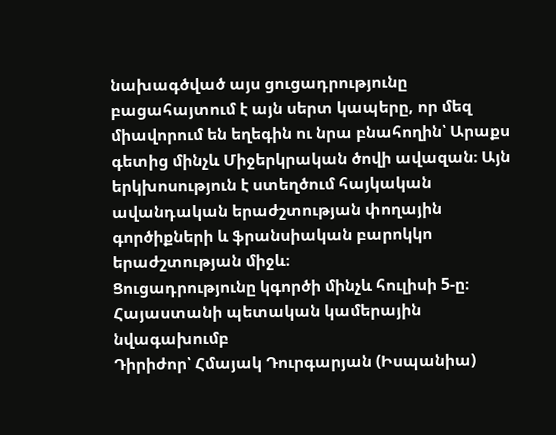նախագծված այս ցուցադրությունը բացահայտում է այն սերտ կապերը, որ մեզ միավորում են եղեգին ու նրա բնահողին՝ Արաքս գետից մինչև Միջերկրական ծովի ավազան։ Այն երկխոսություն է ստեղծում հայկական ավանդական երաժշտության փողային գործիքների և ֆրանսիական բարոկկո երաժշտության միջև։
Ցուցադրությունը կգործի մինչև հուլիսի 5-ը։
Հայաստանի պետական կամերային նվագախումբ
Դիրիժոր՝ Հմայակ Դուրգարյան (Իսպանիա)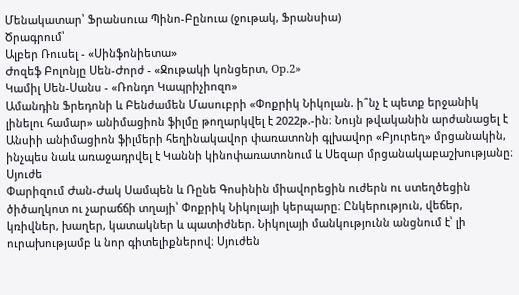Մենակատար՝ Ֆրանսուա Պինո-Բընուա (ջութակ, Ֆրանսիա)
Ծրագրում՝
Ալբեր Ռուսել - «Սինֆոնիետա»
Ժոզեֆ Բոլոնյը Սեն-Ժորժ - «Ջութակի կոնցերտ, Op.2»
Կամիլ Սեն-Սանս - «Ռոնդո Կապրիչիոզո»
Ամանդին Ֆրեդոնի և Բենժամեն Մասուբրի «Փոքրիկ Նիկոլան. ի՞նչ է պետք երջանիկ լինելու համար» անիմացիոն ֆիլմը թողարկվել է 2022թ.-ին։ Նույն թվականին արժանացել է Անսիի անիմացիոն ֆիլմերի հեղինակավոր փառատոնի գլխավոր «Բյուրեղ» մրցանակին, ինչպես նաև առաջադրվել է Կաննի կինոփառատոնում և Սեզար մրցանակաբաշխությանը։
Սյուժե
Փարիզում Ժան-Ժակ Սամպեն և Ռընե Գոսինին միավորեցին ուժերն ու ստեղծեցին ծիծաղկոտ ու չարաճճի տղայի՝ Փոքրիկ Նիկոլայի կերպարը։ Ընկերություն, վեճեր, կռիվներ, խաղեր, կատակներ և պատիժներ. Նիկոլայի մանկությունն անցնում է՝ լի ուրախությամբ և նոր գիտելիքներով։ Սյուժեն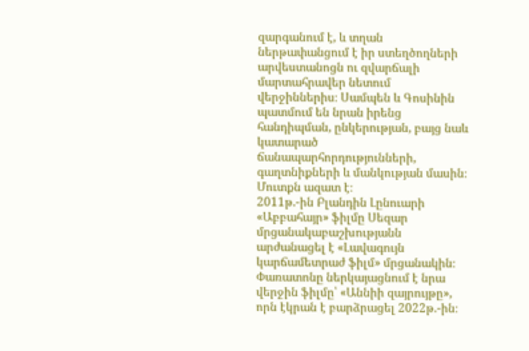զարգանում է, և տղան ներթափանցում է իր ստեղծողների արվեստանոցն ու զվարճալի մարտահրավեր նետում վերջիններիս։ Սամպեն և Գոսինին պատմում են նրան իրենց հանդիպման, ընկերության, բայց նաև կատարած ճանապարհորդությունների, գաղտնիքների և մանկության մասին։
Մուտքն ազատ է։
2011թ.-ին Բլանդին Լընուարի «Աբբահայր» ֆիլմը Սեզար մրցանակաբաշխությանն արժանացել է «Լավագույն կարճամետրաժ ֆիլմ» մրցանակին։ Փառատոնը ներկայացնում է նրա վերջին ֆիլմը՝ «Աննիի զայրույթը», որն էկրան է բարձրացել 2022թ.-ին։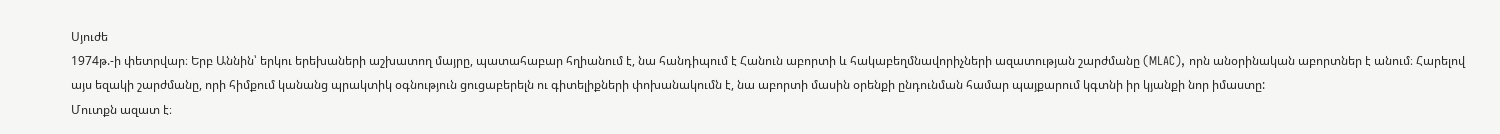Սյուժե
1974թ.-ի փետրվար։ Երբ Աննին՝ երկու երեխաների աշխատող մայրը, պատահաբար հղիանում է, նա հանդիպում է Հանուն աբորտի և հակաբեղմնավորիչների ազատության շարժմանը (MLAC), որն անօրինական աբորտներ է անում։ Հարելով այս եզակի շարժմանը, որի հիմքում կանանց պրակտիկ օգնություն ցուցաբերելն ու գիտելիքների փոխանակումն է, նա աբորտի մասին օրենքի ընդունման համար պայքարում կգտնի իր կյանքի նոր իմաստը:
Մուտքն ազատ է։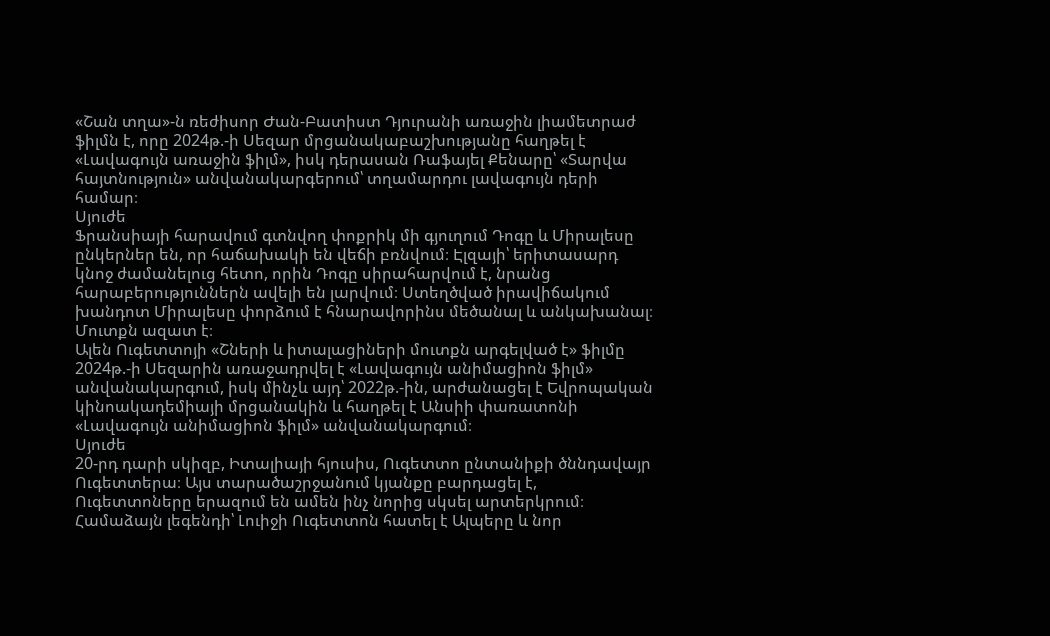«Շան տղա»-ն ռեժիսոր Ժան-Բատիստ Դյուրանի առաջին լիամետրաժ ֆիլմն է, որը 2024թ.-ի Սեզար մրցանակաբաշխությանը հաղթել է «Լավագույն առաջին ֆիլմ», իսկ դերասան Ռաֆայել Քենարը՝ «Տարվա հայտնություն» անվանակարգերում՝ տղամարդու լավագույն դերի համար։
Սյուժե
Ֆրանսիայի հարավում գտնվող փոքրիկ մի գյուղում Դոգը և Միրալեսը ընկերներ են, որ հաճախակի են վեճի բռնվում։ Էլզայի՝ երիտասարդ կնոջ ժամանելուց հետո, որին Դոգը սիրահարվում է, նրանց հարաբերություններն ավելի են լարվում։ Ստեղծված իրավիճակում խանդոտ Միրալեսը փորձում է հնարավորինս մեծանալ և անկախանալ։
Մուտքն ազատ է։
Ալեն Ուգետտոյի «Շների և իտալացիների մուտքն արգելված է» ֆիլմը 2024թ.-ի Սեզարին առաջադրվել է «Լավագույն անիմացիոն ֆիլմ» անվանակարգում, իսկ մինչև այդ՝ 2022թ.-ին, արժանացել է Եվրոպական կինոակադեմիայի մրցանակին և հաղթել է Անսիի փառատոնի «Լավագույն անիմացիոն ֆիլմ» անվանակարգում։
Սյուժե
20-րդ դարի սկիզբ, Իտալիայի հյուսիս, Ուգետտո ընտանիքի ծննդավայր Ուգետտերա։ Այս տարածաշրջանում կյանքը բարդացել է, Ուգետտոները երազում են ամեն ինչ նորից սկսել արտերկրում։ Համաձայն լեգենդի՝ Լուիջի Ուգետտոն հատել է Ալպերը և նոր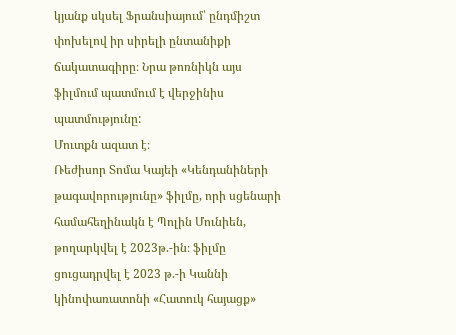կյանք սկսել Ֆրանսիայում՝ ընդմիշտ փոխելով իր սիրելի ընտանիքի ճակատագիրը։ Նրա թոռնիկն այս ֆիլմում պատմում է վերջինիս պատմությունը:
Մուտքն ազատ է։
Ռեժիսոր Տոմա Կայեի «Կենդանիների թագավորությունը» ֆիլմը, որի սցենարի համահեղինակն է Պոլին Մունիեն, թողարկվել է 2023թ.-ին։ ֆիլմը ցուցադրվել է 2023 թ.-ի Կաննի կինոփառատոնի «Հատուկ հայացք»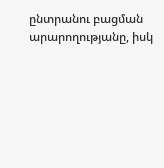ընտրանու բացման արարողությանը, իսկ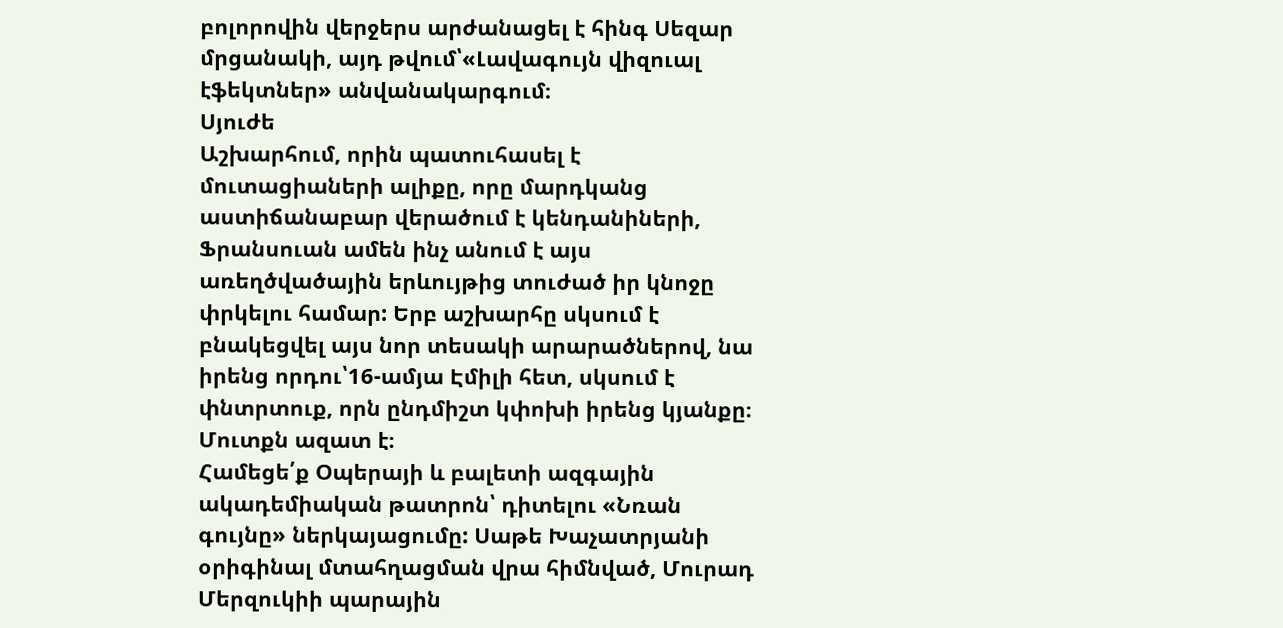բոլորովին վերջերս արժանացել է հինգ Սեզար մրցանակի, այդ թվում՝«Լավագույն վիզուալ էֆեկտներ» անվանակարգում։
Սյուժե
Աշխարհում, որին պատուհասել է մուտացիաների ալիքը, որը մարդկանց աստիճանաբար վերածում է կենդանիների, Ֆրանսուան ամեն ինչ անում է այս առեղծվածային երևույթից տուժած իր կնոջը փրկելու համար: Երբ աշխարհը սկսում է բնակեցվել այս նոր տեսակի արարածներով, նա իրենց որդու՝16-ամյա Էմիլի հետ, սկսում է փնտրտուք, որն ընդմիշտ կփոխի իրենց կյանքը։
Մուտքն ազատ է։
Համեցե՛ք Օպերայի և բալետի ազգային ակադեմիական թատրոն՝ դիտելու «Նռան գույնը» ներկայացումը: Սաթե Խաչատրյանի օրիգինալ մտահղացման վրա հիմնված, Մուրադ Մերզուկիի պարային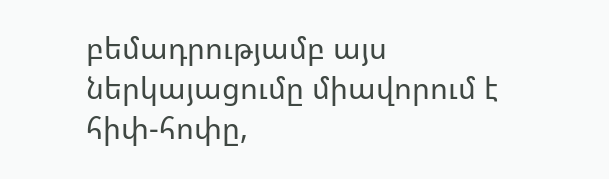բեմադրությամբ այս ներկայացումը միավորում է հիփ-հոփը,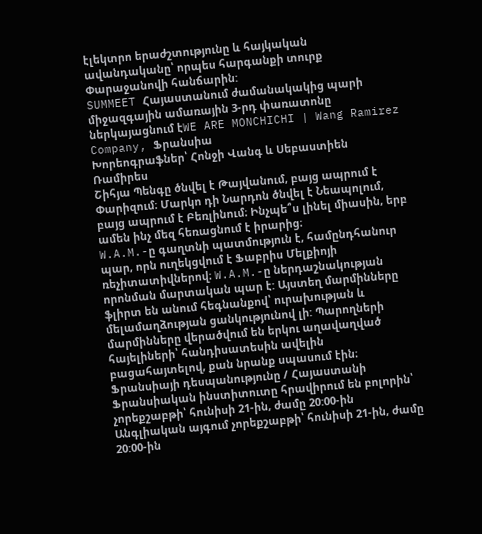էլեկտրո երաժշտությունը և հայկական ավանդականը՝ որպես հարգանքի տուրք Փարաջանովի հանճարին:
SUMMEET Հայաստանում ժամանակակից պարի միջազգային ամառային 3-րդ փառատոնը ներկայացնում էWE ARE MONCHICHI | Wang Ramirez Company, Ֆրանսիա
Խորեոգրաֆներ՝ Հոնջի Վանգ և Սեբաստիեն Ռամիրես
Շիհյա Պենգը ծնվել է Թայվանում, բայց ապրում է Փարիզում։ Մարկո դի Նարդոն ծնվել է Նեապոլում, բայց ապրում է Բեռլինում։ Ինչպե՞ս լինել միասին, երբ ամեն ինչ մեզ հեռացնում է իրարից։
W.A.M.-ը գաղտնի պատմություն է, համընդհանուր պար, որն ուղեկցվում է Ֆաբրիս Մելքիոյի ռեչիտատիվներով։ W.A.M.-ը ներդաշնակության որոնման մարտական պար է: Այստեղ մարմինները ֆլիրտ են անում հեգնանքով՝ ուրախության և մելամաղձության ցանկությունով լի: Պարողների մարմինները վերածվում են երկու աղավաղված հայելիների՝ հանդիսատեսին ավելին բացահայտելով, քան նրանք սպասում էին։
Ֆրանսիայի դեսպանությունը / Հայաստանի Ֆրանսիական ինստիտուտը հրավիրում են բոլորին՝ չորեքշաբթի՝ հունիսի 21-ին, ժամը 20:00-ին Անգլիական այգում չորեքշաբթի՝ հունիսի 21-ին, ժամը 20:00-ին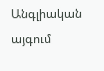Անգլիական այգում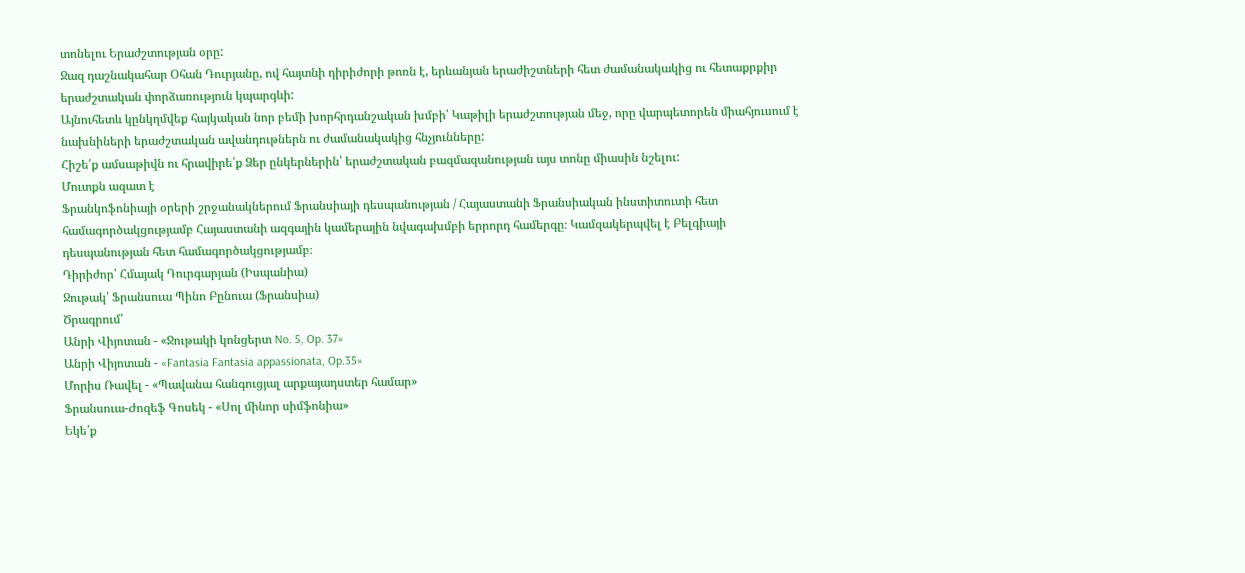տոնելու Երաժշտության օրը:
Ջազ դաշնակահար Օհան Դուրյանը, ով հայտնի դիրիժորի թոռն է, երևանյան երաժիշտների հետ ժամանակակից ու հետաքրքիր երաժշտական փորձառություն կպարգևի:
Այնուհետև կընկղմվեք հայկական նոր բեմի խորհրդանշական խմբի՝ Կաթիլի երաժշտության մեջ, որը վարպետորեն միահյուսում է նախնիների երաժշտական ավանդութներն ու ժամանակակից հնչյունները:
Հիշե՛ք ամսաթիվն ու հրավիրե՛ք Ձեր ընկերներին՝ երաժշտական բազմազանության այս տոնը միասին նշելու:
Մուտքն ազատ է
Ֆրանկոֆոնիայի օրերի շրջանակներում Ֆրանսիայի դեսպանության / Հայաստանի Ֆրանսիական ինստիտուտի հետ համագործակցությամբ Հայաստանի ազգային կամերային նվագախմբի երրորդ համերգը։ Կամզակերպվել է Բելգիայի դեսպանության հետ համագործակցությամբ։
Դիրիժոր՝ Հմայակ Դուրգարյան (Իսպանիա)
Ջութակ՝ Ֆրանսուա Պինո Բընուա (Ֆրանսիա)
Ծրագրում՝
Անրի Վիյոտան - «Ջութակի կոնցերտ No. 5, Op. 37»
Անրի Վիյոտան - «Fantasia Fantasia appassionata, Op.35»
Մորիս Ռավել - «Պավանա հանգուցյալ արքայադստեր համար»
Ֆրանսուա-Ժոզեֆ Գոսեկ - «Սոլ մինոր սիմֆոնիա»
Եկե՛ք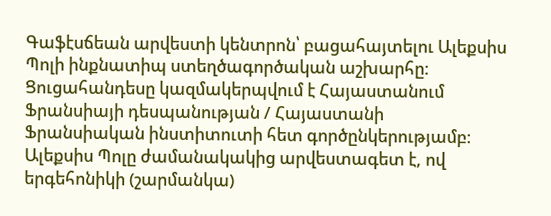Գաֆէսճեան արվեստի կենտրոն՝ բացահայտելու Ալեքսիս Պոլի ինքնատիպ ստեղծագործական աշխարհը։ Ցուցահանդեսը կազմակերպվում է Հայաստանում Ֆրանսիայի դեսպանության / Հայաստանի Ֆրանսիական ինստիտուտի հետ գործընկերությամբ։
Ալեքսիս Պոլը ժամանակակից արվեստագետ է, ով երգեհոնիկի (շարմանկա)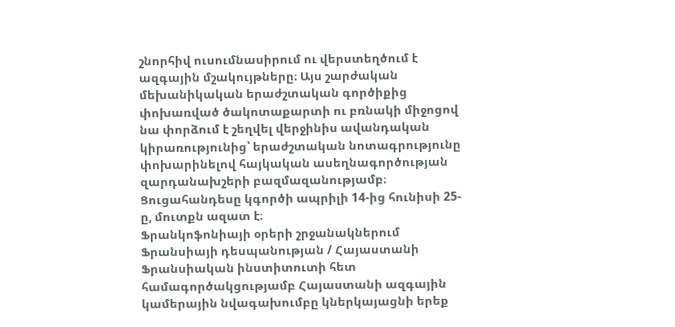շնորհիվ ուսումնասիրում ու վերստեղծում է ազգային մշակույթները։ Այս շարժական մեխանիկական երաժշտական գործիքից փոխառված ծակոտաքարտի ու բռնակի միջոցով նա փորձում է շեղվել վերջինիս ավանդական կիրառությունից՝ երաժշտական նոտագրությունը փոխարինելով հայկական ասեղնագործության զարդանախշերի բազմազանությամբ։
Ցուցահանդեսը կգործի ապրիլի 14-ից հունիսի 25-ը, մուտքն ազատ է։
Ֆրանկոֆոնիայի օրերի շրջանակներում Ֆրանսիայի դեսպանության / Հայաստանի Ֆրանսիական ինստիտուտի հետ համագործակցությամբ Հայաստանի ազգային կամերային նվագախումբը կներկայացնի երեք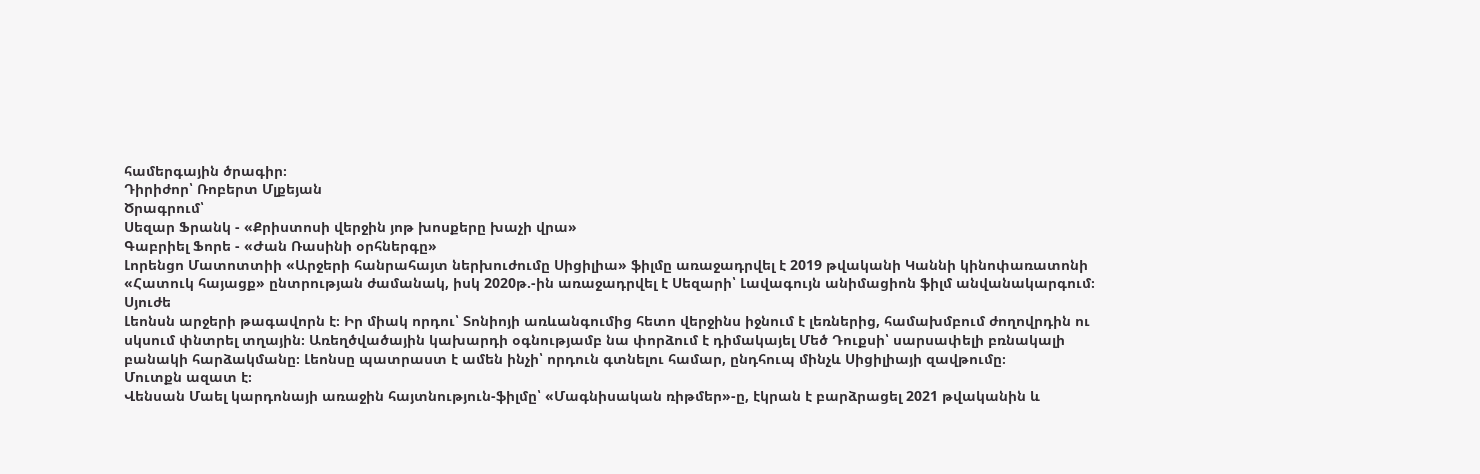համերգային ծրագիր։
Դիրիժոր՝ Ռոբերտ Մլքեյան
Ծրագրում՝
Սեզար Ֆրանկ - «Քրիստոսի վերջին յոթ խոսքերը խաչի վրա»
Գաբրիել Ֆորե - «Ժան Ռասինի օրհներգը»
Լորենցո Մատոտտիի «Արջերի հանրահայտ ներխուժումը Սիցիլիա» ֆիլմը առաջադրվել է 2019 թվականի Կաննի կինոփառատոնի «Հատուկ հայացք» ընտրության ժամանակ, իսկ 2020թ.-ին առաջադրվել է Սեզարի՝ Լավագույն անիմացիոն ֆիլմ անվանակարգում։
Սյուժե
Լեոնսն արջերի թագավորն է։ Իր միակ որդու՝ Տոնիոյի առևանգումից հետո վերջինս իջնում է լեռներից, համախմբում ժողովրդին ու սկսում փնտրել տղային։ Առեղծվածային կախարդի օգնությամբ նա փորձում է դիմակայել Մեծ Դուքսի՝ սարսափելի բռնակալի բանակի հարձակմանը։ Լեոնսը պատրաստ է ամեն ինչի՝ որդուն գտնելու համար, ընդհուպ մինչև Սիցիլիայի զավթումը։
Մուտքն ազատ է։
Վենսան Մաել կարդոնայի առաջին հայտնություն-ֆիլմը՝ «Մագնիսական ռիթմեր»-ը, էկրան է բարձրացել 2021 թվականին և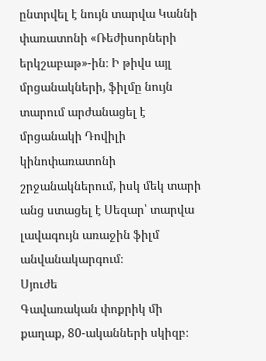ընտրվել է նույն տարվա Կաննի փառատոնի «Ռեժիսորների երկշաբաթ»-ին։ Ի թիվս այլ մրցանակների, ֆիլմը նույն տարում արժանացել է մրցանակի Դովիլի կինոփառատոնի շրջանակներում, իսկ մեկ տարի անց ստացել է Սեզար՝ տարվա լավագույն առաջին ֆիլմ անվանակարգում։
Սյուժե
Գավառական փոքրիկ մի քաղաք, 80-ականների սկիզբ։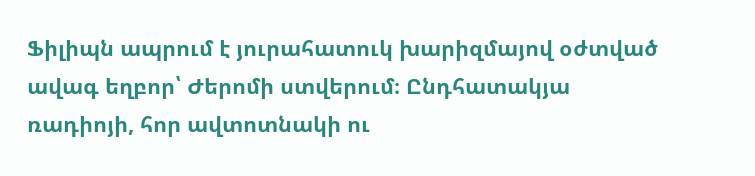Ֆիլիպն ապրում է յուրահատուկ խարիզմայով օժտված ավագ եղբոր՝ Ժերոմի ստվերում։ Ընդհատակյա ռադիոյի, հոր ավտոտնակի ու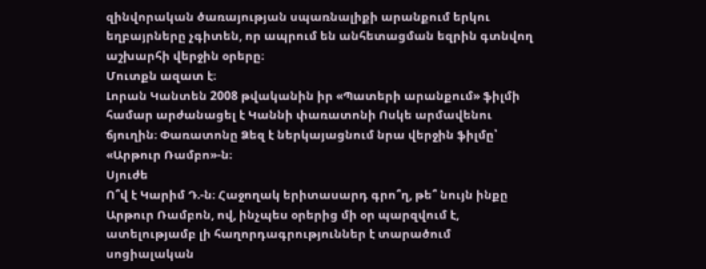զինվորական ծառայության սպառնալիքի արանքում երկու եղբայրները չգիտեն, որ ապրում են անհետացման եզրին գտնվող աշխարհի վերջին օրերը։
Մուտքն ազատ է։
Լորան Կանտեն 2008 թվականին իր «Պատերի արանքում» ֆիլմի համար արժանացել է Կաննի փառատոնի Ոսկե արմավենու ճյուղին։ Փառատոնը Ձեզ է ներկայացնում նրա վերջին ֆիլմը՝ «Արթուր Ռամբո»-ն։
Սյուժե
Ո՞վ է Կարիմ Դ.-ն։ Հաջողակ երիտասարդ գրո՞ղ, թե՞ նույն ինքը Արթուր Ռամբոն, ով, ինչպես օրերից մի օր պարզվում է, ատելությամբ լի հաղորդագրություններ է տարածում սոցիալական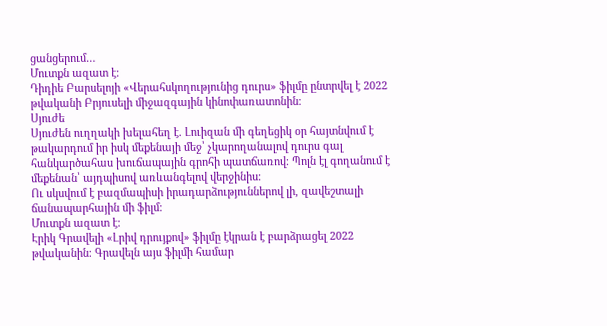ցանցերում…
Մուտքն ազատ է։
Դիդիե Բարսելոյի «Վերահսկողությունից դուրս» ֆիլմը ընտրվել է 2022 թվականի Բրյուսելի միջազգային կինոփառատոնին։
Սյուժե
Սյուժեն ուղղակի խելահեղ է. Լուիզան մի գեղեցիկ օր հայտնվում է թակարդում իր իսկ մեքենայի մեջ՝ չկարողանալով դուրս գալ հանկարծահաս խուճապային գրոհի պատճառով։ Պոլն էլ գողանում է մեքենան՝ այդպիսով առևանգելով վերջինիս։
Ու սկսվում է բազմապիսի իրադարձություններով լի, զավեշտալի ճանապարհային մի ֆիլմ։
Մուտքն ազատ է։
Էրիկ Գրավելի «Լրիվ դրույքով» ֆիլմը էկրան է բարձրացել 2022 թվականին։ Գրավելն այս ֆիլմի համար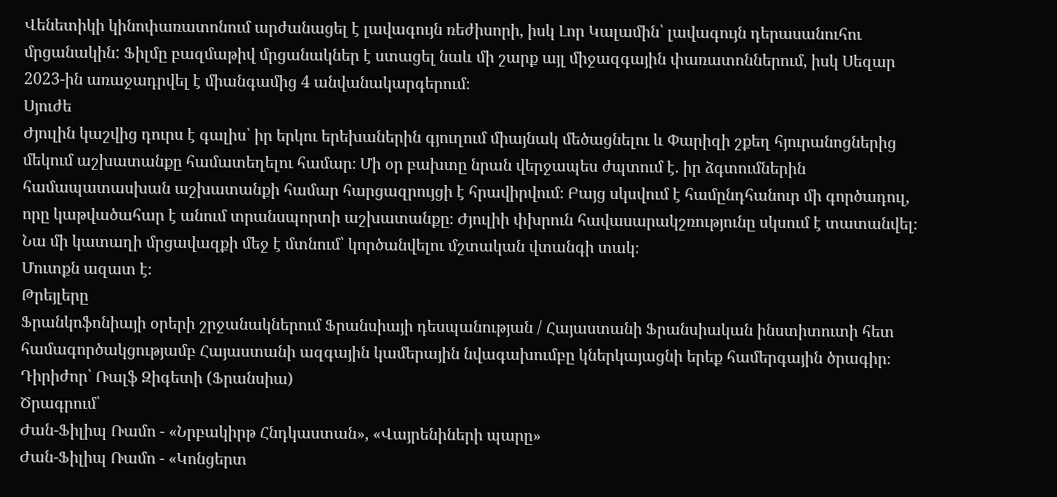Վենետիկի կինոփառատոնում արժանացել է լավագույն ռեժիսորի, իսկ Լոր Կալամին՝ լավագույն դերասանուհու մրցանակին: Ֆիլմը բազմաթիվ մրցանակներ է ստացել նաև մի շարք այլ միջազգային փառատոններում, իսկ Սեզար 2023-ին առաջադրվել է միանգամից 4 անվանակարգերում։
Սյուժե
Ժյուլին կաշվից դուրս է գալիս՝ իր երկու երեխաներին գյուղում միայնակ մեծացնելու և Փարիզի շքեղ հյուրանոցներից մեկում աշխատանքը համատեղելու համար։ Մի օր բախտը նրան վերջապես ժպտում է. իր ձգտումներին համապատասխան աշխատանքի համար հարցազրույցի է հրավիրվում։ Բայց սկսվում է համընդհանուր մի գործադուլ, որը կաթվածահար է անում տրանսպորտի աշխատանքը։ Ժյուլիի փխրուն հավասարակշռությունը սկսում է տատանվել։ Նա մի կատաղի մրցավազքի մեջ է մտնում՝ կործանվելու մշտական վտանգի տակ։
Մուտքն ազատ է։
Թրեյլերը
Ֆրանկոֆոնիայի օրերի շրջանակներում Ֆրանսիայի դեսպանության / Հայաստանի Ֆրանսիական ինստիտուտի հետ համագործակցությամբ Հայաստանի ազգային կամերային նվագախումբը կներկայացնի երեք համերգային ծրագիր։
Դիրիժոր՝ Ռալֆ Զիգետի (Ֆրանսիա)
Ծրագրում՝
Ժան-Ֆիլիպ Ռամո - «Նրբակիրթ Հնդկաստան», «Վայրենիների պարը»
Ժան-Ֆիլիպ Ռամո - «Կոնցերտ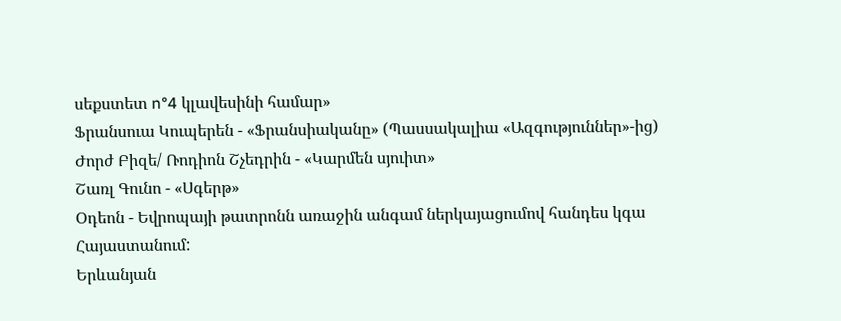սեքստետ n°4 կլավեսինի համար»
Ֆրանսուա Կուպերեն - «Ֆրանսիականը» (Պասսակալիա «Ազգություններ»-ից)
Ժորժ Բիզե/ Ռոդիոն Շչեդրին - «Կարմեն սյուիտ»
Շառլ Գունո - «Սգերթ»
Օդեոն - Եվրոպայի թատրոնն առաջին անգամ ներկայացումով հանդես կգա Հայաստանում:
Երևանյան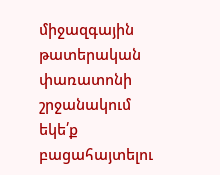միջազգային թատերական փառատոնի շրջանակում եկե՛ք բացահայտելու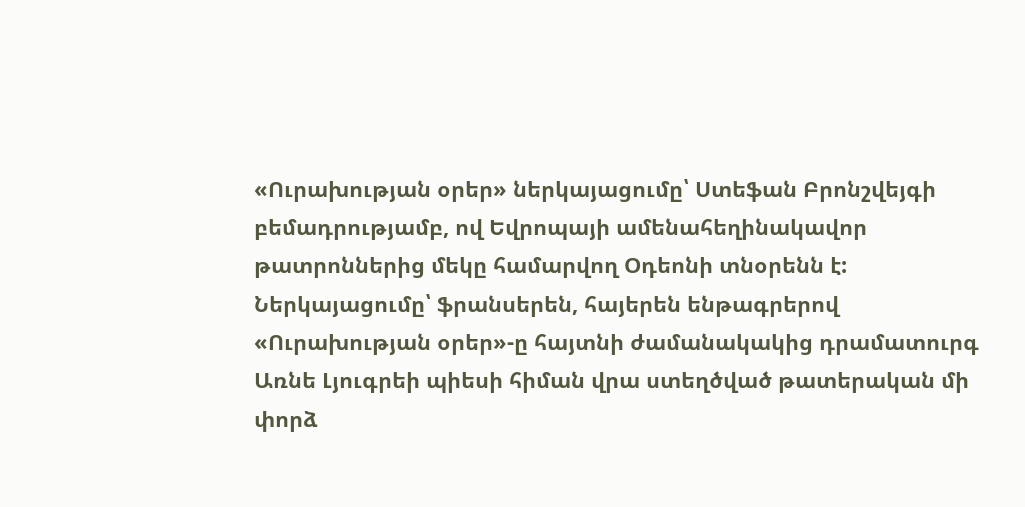«Ուրախության օրեր» ներկայացումը՝ Ստեֆան Բրոնշվեյգի բեմադրությամբ, ով Եվրոպայի ամենահեղինակավոր թատրոններից մեկը համարվող Օդեոնի տնօրենն է:
Ներկայացումը՝ ֆրանսերեն, հայերեն ենթագրերով
«Ուրախության օրեր»-ը հայտնի ժամանակակից դրամատուրգ Առնե Լյուգրեի պիեսի հիման վրա ստեղծված թատերական մի փորձ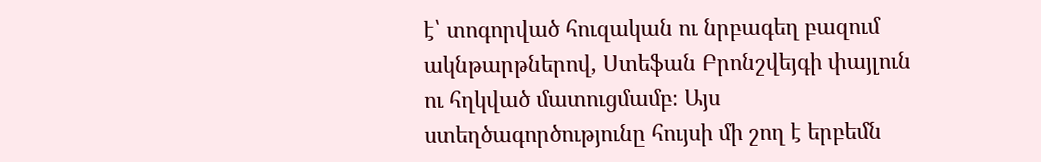է՝ տոգորված հուզական ու նրբագեղ բազում ակնթարթներով, Ստեֆան Բրոնշվեյգի փայլուն ու հղկված մատուցմամբ։ Այս ստեղծագործությունը հույսի մի շող է երբեմն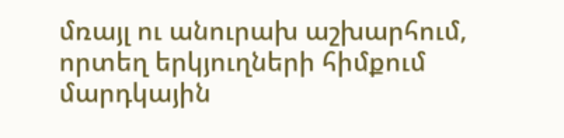մռայլ ու անուրախ աշխարհում, որտեղ երկյուղների հիմքում մարդկային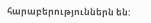հարաբերություններն են: